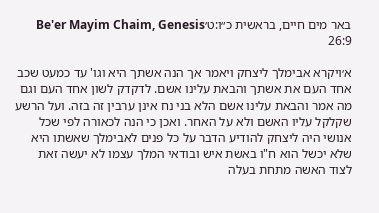באר מים חיים, בראשית כ״ו:ט׳Be'er Mayim Chaim, Genesis 26:9

א׳ויקרא אבימלך ליצחק ויאמר אך הנה אשתך היא וגו' עד כמעט שכב אחד העם את אשתך והבאת עלינו אשם. לדקדק לשון אחד העם וגם מה אמר והבאת עלינו אשם הלא בני נח אינן ערבין זה בזה. ועל הרשע שקלקל עליו האשם ולא על האחר. ואכן כי הנה לכאורה לפי שכל אנושי היה ליצחק להודיע הדבר על כל פנים לאבימלך שאשתו היא שלא יכשל הוא ח"ו באשת איש ובודאי המלך עצמו לא יעשה זאת לצוד האשה מתחת בעלה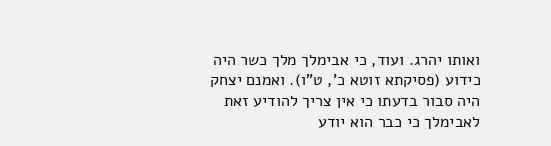ואותו יהרג. ועוד, כי אבימלך מלך כשר היה כידוע (פסיקתא זוטא כ', ט"ו). ואמנם יצחק היה סבור בדעתו כי אין צריך להודיע זאת לאבימלך כי כבר הוא יודע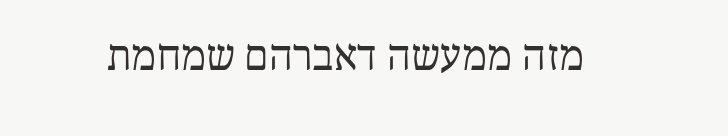מזה ממעשה דאברהם שמחמת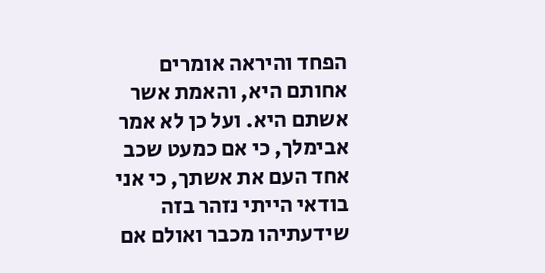הפחד והיראה אומרים אחותם היא, והאמת אשר אשתם היא. ועל כן לא אמר אבימלך, כי אם כמעט שכב אחד העם את אשתך, כי אני בודאי הייתי נזהר בזה שידעתיהו מכבר ואולם אם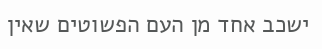ישכב אחד מן העם הפשוטים שאין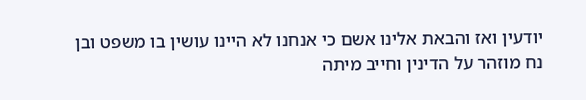יודעין ואז והבאת אלינו אשם כי אנחנו לא היינו עושין בו משפט ובן נח מוזהר על הדינין וחייב מיתה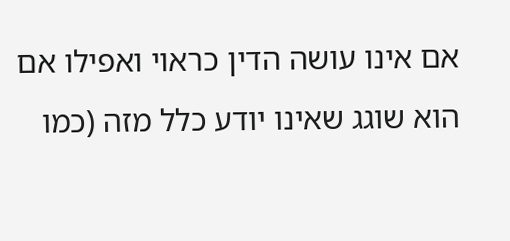אם אינו עושה הדין כראוי ואפילו אם הוא שוגג שאינו יודע כלל מזה (כמו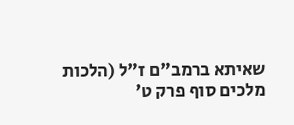שאיתא ברמב"ם ז"ל (הלכות מלכים סוף פרק ט'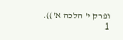ופרק י' הלכה א')).
1